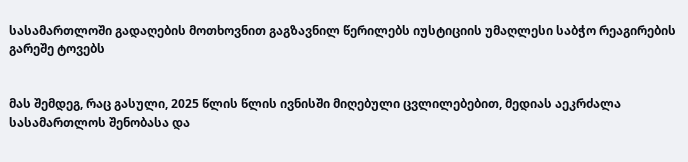სასამართლოში გადაღების მოთხოვნით გაგზავნილ წერილებს იუსტიციის უმაღლესი საბჭო რეაგირების გარეშე ტოვებს


მას შემდეგ, რაც გასული, 2025 წლის წლის ივნისში მიღებული ცვლილებებით, მედიას აეკრძალა სასამართლოს შენობასა და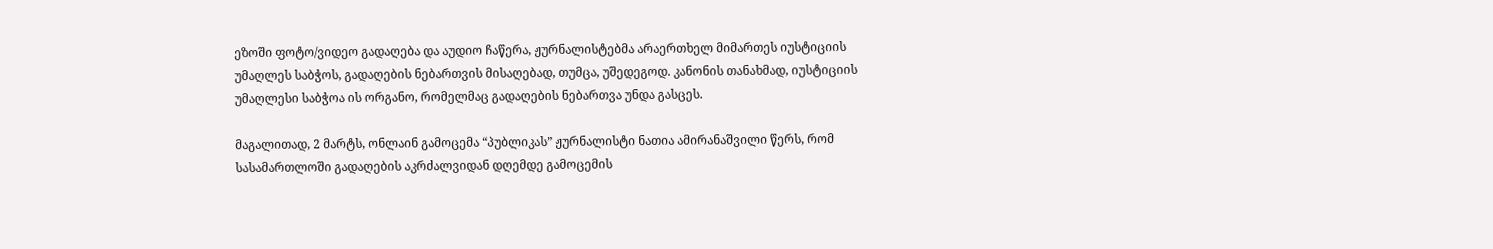ეზოში ფოტო/ვიდეო გადაღება და აუდიო ჩაწერა, ჟურნალისტებმა არაერთხელ მიმართეს იუსტიციის უმაღლეს საბჭოს, გადაღების ნებართვის მისაღებად, თუმცა, უშედეგოდ. კანონის თანახმად, იუსტიციის უმაღლესი საბჭოა ის ორგანო, რომელმაც გადაღების ნებართვა უნდა გასცეს.

მაგალითად, 2 მარტს, ონლაინ გამოცემა “პუბლიკას” ჟურნალისტი ნათია ამირანაშვილი წერს, რომ სასამართლოში გადაღების აკრძალვიდან დღემდე გამოცემის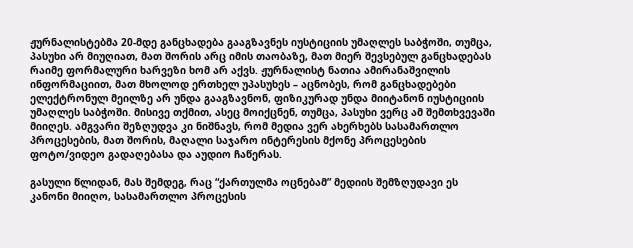ჟურნალისტებმა 20-მდე განცხადება გააგზავნეს იუსტიციის უმაღლეს საბჭოში, თუმცა, პასუხი არ მიუღიათ, მათ შორის არც იმის თაობაზე, მათ მიერ შევსებულ განცხადებას რაიმე ფორმალური ხარვეზი ხომ არ აქვს. ჟურნალისტ ნათია ამირანაშვილის ინფორმაციით, მათ მხოლოდ ერთხელ უპასუხეს – აცნობეს, რომ განცხადებები ელექტრონულ მეილზე არ უნდა გააგზავნონ, ფიზიკურად უნდა მიიტანონ იუსტიციის უმაღლეს საბჭოში. მისივე თქმით, ასეც მოიქცნენ, თუმცა, პასუხი ვერც ამ შემთხვევაში მიიღეს. ამგვარი შეზღუდვა კი ნიშნავს, რომ მედია ვერ ახერხებს სასამართლო პროცესების, მათ შორის, მაღალი საჯარო ინტერესის მქონე პროცესების ფოტო/ვიდეო გადაღებასა და აუდიო ჩაწერას.

გასული წლიდან, მას შემდეგ, რაც “ქართულმა ოცნებამ” მედიის შემზღუდავი ეს კანონი მიიღო, სასამართლო პროცესის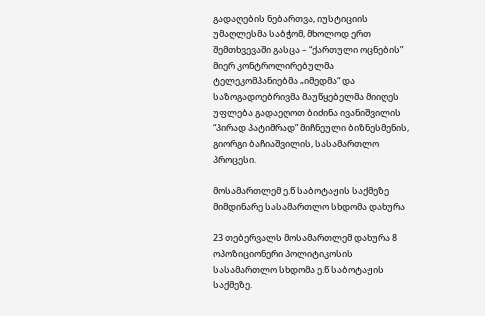გადაღების ნებართვა, იუსტიციის უმაღლესმა საბჭომ, მხოლოდ ერთ შემთხვევაში გასცა – “ქართული ოცნების” მიერ კონტროლირებულმა  ტელეკომპანიებმა „იმედმა“ და საზოგადოებრივმა მაუწყებელმა მიიღეს უფლება გადაეღოთ ბიძინა ივანიშვილის “პირად პატიმრად” მიჩნეული ბიზნესმენის, გიორგი ბაჩიაშვილის, სასამართლო პროცესი.

მოსამართლემ ე.წ საბოტაჟის საქმეზე მიმდინარე სასამართლო სხდომა დახურა

23 თებერვალს მოსამართლემ დახურა 8 ოპოზიციონერი პოლიტიკოსის სასამართლო სხდომა ე.წ საბოტაჟის საქმეზე.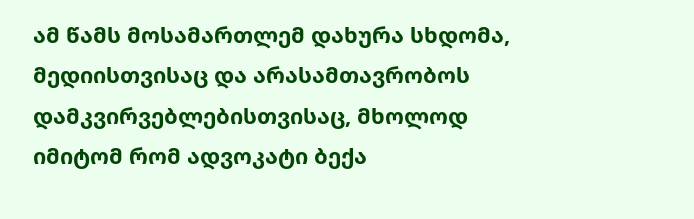ამ წამს მოსამართლემ დახურა სხდომა, მედიისთვისაც და არასამთავრობოს დამკვირვებლებისთვისაც, მხოლოდ იმიტომ რომ ადვოკატი ბექა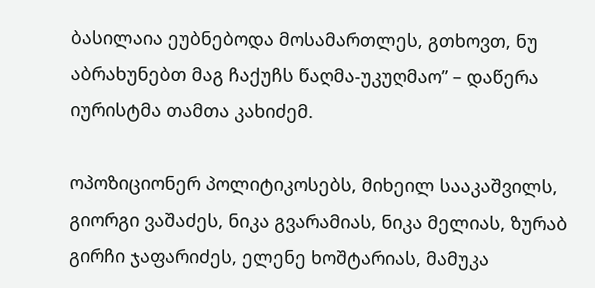ბასილაია ეუბნებოდა მოსამართლეს, გთხოვთ, ნუ აბრახუნებთ მაგ ჩაქუჩს წაღმა-უკუღმაო” – დაწერა იურისტმა თამთა კახიძემ.

ოპოზიციონერ პოლიტიკოსებს, მიხეილ სააკაშვილს, გიორგი ვაშაძეს, ნიკა გვარამიას, ნიკა მელიას, ზურაბ გირჩი ჯაფარიძეს, ელენე ხოშტარიას, მამუკა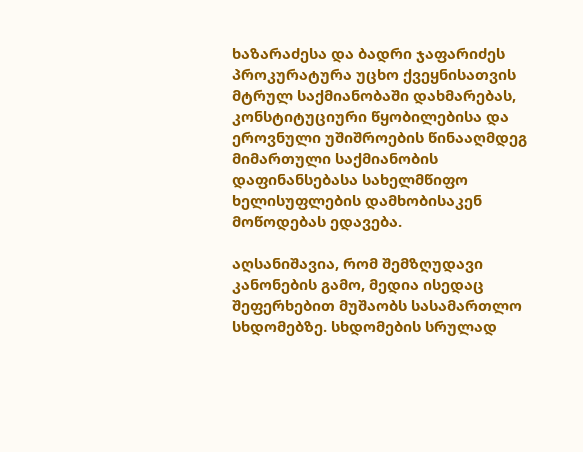ხაზარაძესა და ბადრი ჯაფარიძეს პროკურატურა უცხო ქვეყნისათვის მტრულ საქმიანობაში დახმარებას, კონსტიტუციური წყობილებისა და ეროვნული უშიშროების წინააღმდეგ მიმართული საქმიანობის დაფინანსებასა სახელმწიფო ხელისუფლების დამხობისაკენ მოწოდებას ედავება.

აღსანიშავია, რომ შემზღუდავი კანონების გამო, მედია ისედაც შეფერხებით მუშაობს სასამართლო სხდომებზე. სხდომების სრულად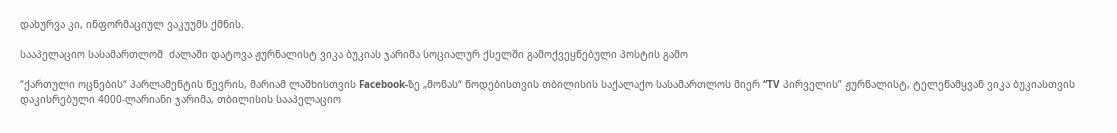დახურვა კი, ინფორმაციულ ვაკუუმს ქმნის.

სააპელაციო სასამართლომ  ძალაში დატოვა ჟურნალისტ ვიკა ბუკიას ჯარიმა სოციალურ ქსელში გამოქვეყნებული პოსტის გამო

“ქართული ოცნების“ პარლამენტის წევრის, მარიამ ლაშხისთვის Facebook-ზე „მონას“ წოდებისთვის თბილისის საქალაქო სასამართლოს მიერ “TV პირველის” ჟურნალისტ, ტელეწამყვან ვიკა ბუკიასთვის დაკისრებული 4000-ლარიანი ჯარიმა, თბილისის სააპელაციო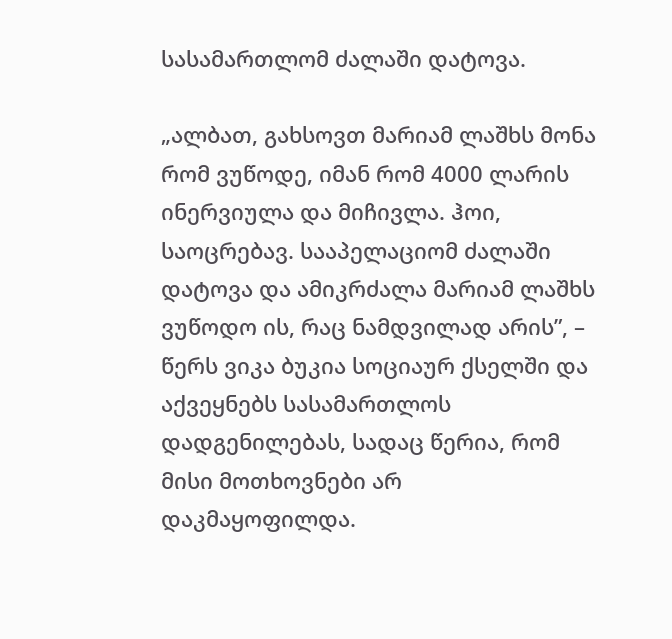სასამართლომ ძალაში დატოვა.

„ალბათ, გახსოვთ მარიამ ლაშხს მონა რომ ვუწოდე, იმან რომ 4000 ლარის ინერვიულა და მიჩივლა. ჰოი, საოცრებავ. სააპელაციომ ძალაში დატოვა და ამიკრძალა მარიამ ლაშხს ვუწოდო ის, რაც ნამდვილად არის”, – წერს ვიკა ბუკია სოციაურ ქსელში და აქვეყნებს სასამართლოს დადგენილებას, სადაც წერია, რომ მისი მოთხოვნები არ დაკმაყოფილდა.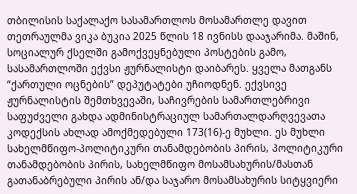თბილისის საქალაქო სასამართლოს მოსამართლე დავით თეთრაულმა ვიკა ბუკია 2025 წლის 18 ივნისს დააჯარიმა. მაშინ, სოციალურ ქსელში გამოქვეყნებული პოსტების გამო, სასამართლოში ექვსი ჟურნალისტი დაიბარეს. ყველა მათგანს “ქართული ოცნების” დეპუტატები უჩიოდნენ. ექვსივე ჟურნალისტის შემთხვევაში, საჩივრების სამართლებრივი საფუძველი გახდა ადმინისტრაციულ სამართალდარღვევათა კოდექსის ახლად ამოქმედებული 173(16)-ე მუხლი. ეს მუხლი სახელმწიფო-პოლიტიკური თანამდებობის პირის, პოლიტიკური თანამდებობის პირის, სახელმწიფო მოსამსახურის/მასთან გათანაბრებული პირის ან/და საჯარო მოსამსახურის სიტყვიერი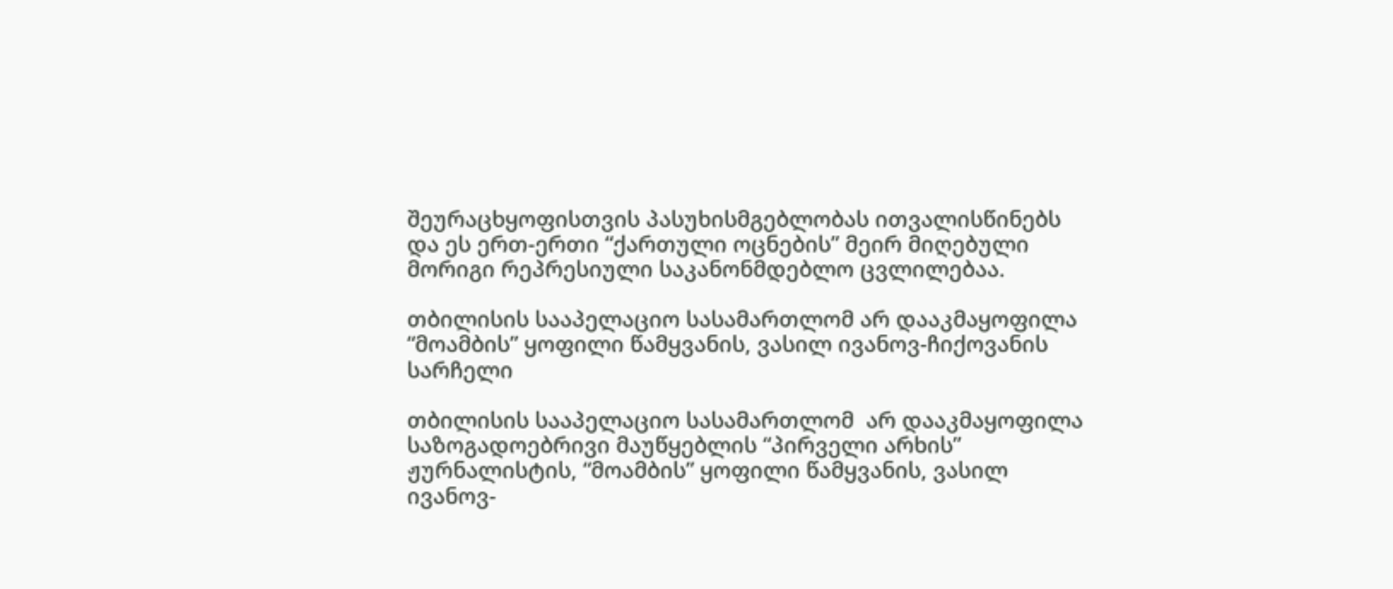შეურაცხყოფისთვის პასუხისმგებლობას ითვალისწინებს და ეს ერთ-ერთი “ქართული ოცნების” მეირ მიღებული მორიგი რეპრესიული საკანონმდებლო ცვლილებაა.

თბილისის სააპელაციო სასამართლომ არ დააკმაყოფილა “მოამბის” ყოფილი წამყვანის, ვასილ ივანოვ-ჩიქოვანის სარჩელი

თბილისის სააპელაციო სასამართლომ  არ დააკმაყოფილა საზოგადოებრივი მაუწყებლის “პირველი არხის” ჟურნალისტის, “მოამბის” ყოფილი წამყვანის, ვასილ ივანოვ-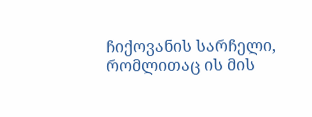ჩიქოვანის სარჩელი, რომლითაც ის მის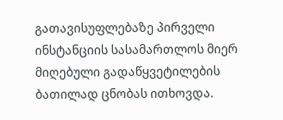გათავისუფლებაზე პირველი ინსტანციის სასამართლოს მიერ მიღებული გადაწყვეტილების ბათილად ცნობას ითხოვდა.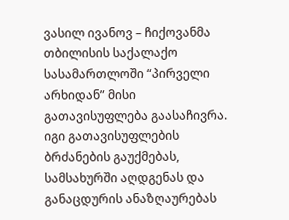ვასილ ივანოვ – ჩიქოვანმა თბილისის საქალაქო სასამართლოში “პირველი არხიდან” მისი გათავისუფლება გაასაჩივრა. იგი გათავისუფლების ბრძანების გაუქმებას, სამსახურში აღდგენას და განაცდურის ანაზღაურებას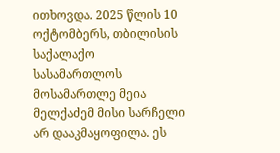ითხოვდა. 2025 წლის 10 ოქტომბერს, თბილისის საქალაქო სასამართლოს მოსამართლე მეია მელქაძემ მისი სარჩელი არ დააკმაყოფილა. ეს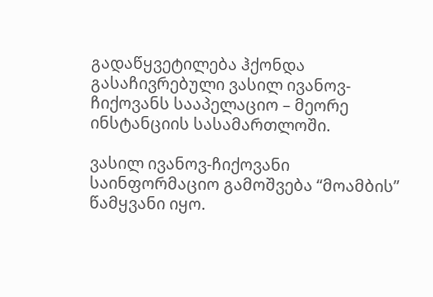გადაწყვეტილება ჰქონდა გასაჩივრებული ვასილ ივანოვ-ჩიქოვანს სააპელაციო – მეორე ინსტანციის სასამართლოში.

ვასილ ივანოვ-ჩიქოვანი საინფორმაციო გამოშვება “მოამბის” წამყვანი იყო.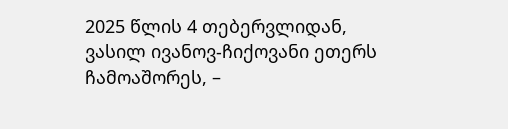2025 წლის 4 თებერვლიდან, ვასილ ივანოვ-ჩიქოვანი ეთერს ჩამოაშორეს, –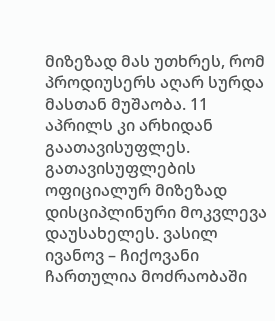მიზეზად მას უთხრეს, რომ პროდიუსერს აღარ სურდა მასთან მუშაობა. 11 აპრილს კი არხიდან გაათავისუფლეს.  გათავისუფლების ოფიციალურ მიზეზად დისციპლინური მოკვლევა დაუსახელეს. ვასილ ივანოვ – ჩიქოვანი ჩართულია მოძრაობაში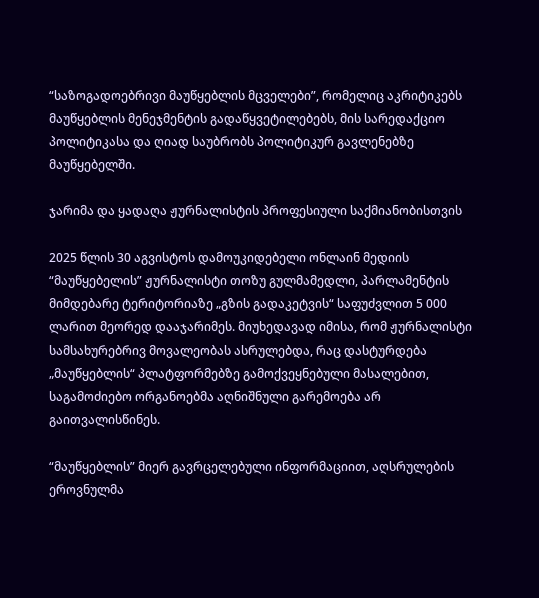“საზოგადოებრივი მაუწყებლის მცველები”, რომელიც აკრიტიკებს მაუწყებლის მენეჯმენტის გადაწყვეტილებებს, მის სარედაქციო პოლიტიკასა და ღიად საუბრობს პოლიტიკურ გავლენებზე მაუწყებელში.

ჯარიმა და ყადაღა ჟურნალისტის პროფესიული საქმიანობისთვის

2025 წლის 30 აგვისტოს დამოუკიდებელი ონლაინ მედიის “მაუწყებელის” ჟურნალისტი თოზუ გულმამედლი, პარლამენტის მიმდებარე ტერიტორიაზე „გზის გადაკეტვის“ საფუძვლით 5 000 ლარით მეორედ დააჯარიმეს. მიუხედავად იმისა, რომ ჟურნალისტი სამსახურებრივ მოვალეობას ასრულებდა, რაც დასტურდება „მაუწყებლის“ პლატფორმებზე გამოქვეყნებული მასალებით, საგამოძიებო ორგანოებმა აღნიშნული გარემოება არ გაითვალისწინეს.

“მაუწყებლის” მიერ გავრცელებული ინფორმაციით, აღსრულების ეროვნულმა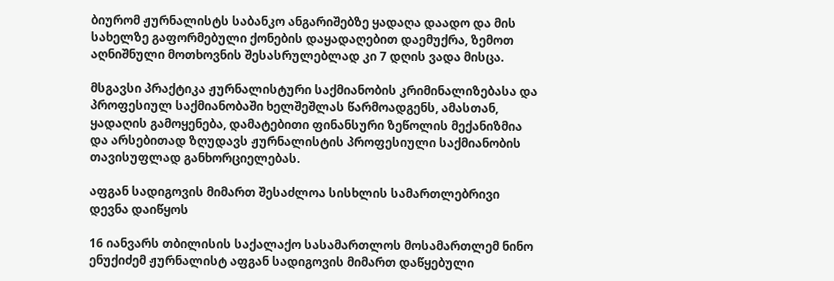ბიურომ ჟურნალისტს საბანკო ანგარიშებზე ყადაღა დაადო და მის სახელზე გაფორმებული ქონების დაყადაღებით დაემუქრა, ზემოთ აღნიშნული მოთხოვნის შესასრულებლად კი 7 დღის ვადა მისცა.

მსგავსი პრაქტიკა ჟურნალისტური საქმიანობის კრიმინალიზებასა და პროფესიულ საქმიანობაში ხელშეშლას წარმოადგენს, ამასთან, ყადაღის გამოყენება, დამატებითი ფინანსური ზეწოლის მექანიზმია და არსებითად ზღუდავს ჟურნალისტის პროფესიული საქმიანობის თავისუფლად განხორციელებას.

აფგან სადიგოვის მიმართ შესაძლოა სისხლის სამართლებრივი დევნა დაიწყოს

16 იანვარს თბილისის საქალაქო სასამართლოს მოსამართლემ ნინო ენუქიძემ ჟურნალისტ აფგან სადიგოვის მიმართ დაწყებული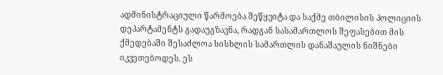ადმინისტრაციული წარმოება შეწყვიტა და საქმე თბილისის პოლიციის დეპარტამენტს გადაუგზავნა, რადგან სასამართლოს შეფასებით მის ქმედებაში შესაძლოა სისხლის სამართლის დანაშაულის ნიშნები იკვეთებოდეს. ეს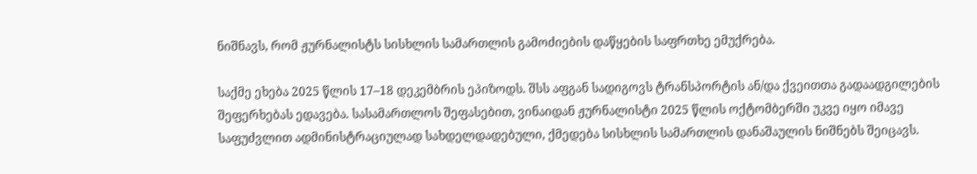ნიშნავს, რომ ჟურნალისტს სისხლის სამართლის გამოძიების დაწყების საფრთხე ემუქრება.

საქმე ეხება 2025 წლის 17–18 დეკემბრის ეპიზოდს. შსს აფგან სადიგოვს ტრანსპორტის ან/და ქვეითთა გადაადგილების შეფერხებას ედავება. სასამართლოს შეფასებით, ვინაიდან ჟურნალისტი 2025 წლის ოქტომბერში უკვე იყო იმავე საფუძვლით ადმინისტრაციულად სახდელდადებული, ქმედება სისხლის სამართლის დანაშაულის ნიშნებს შეიცავს.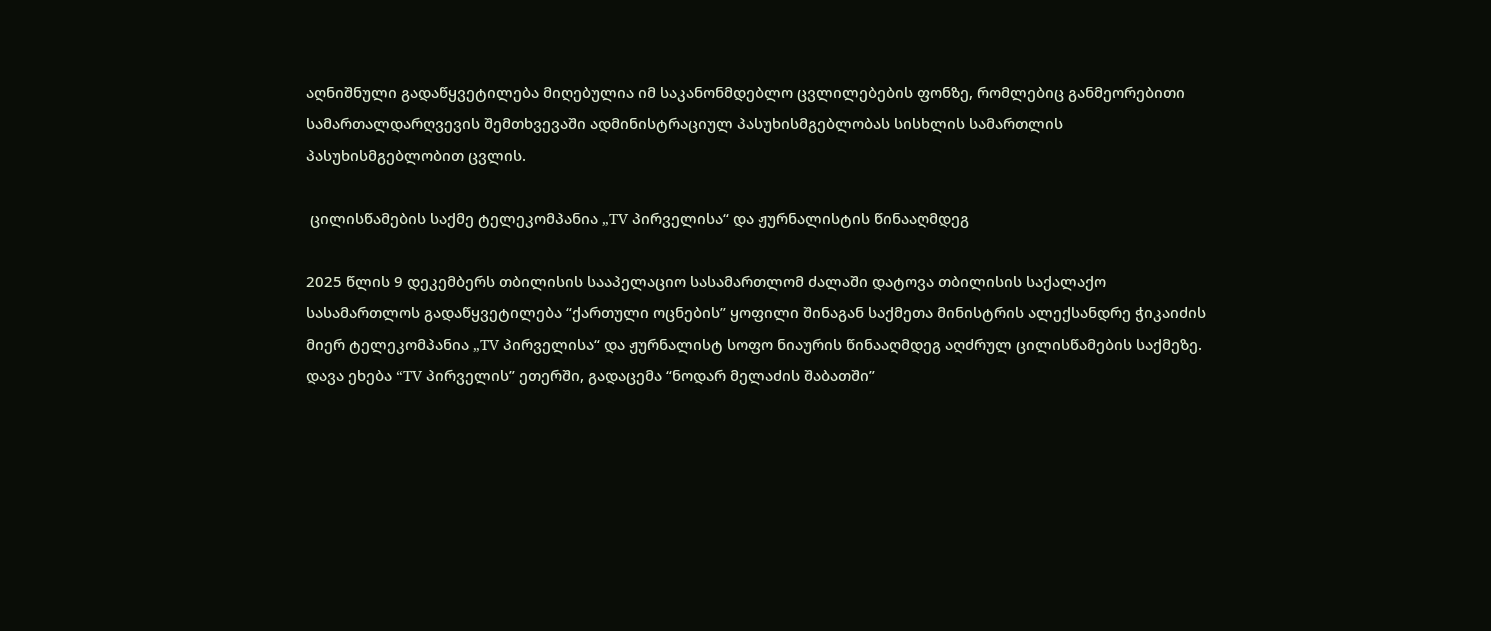აღნიშნული გადაწყვეტილება მიღებულია იმ საკანონმდებლო ცვლილებების ფონზე, რომლებიც განმეორებითი სამართალდარღვევის შემთხვევაში ადმინისტრაციულ პასუხისმგებლობას სისხლის სამართლის პასუხისმგებლობით ცვლის.

 ცილისწამების საქმე ტელეკომპანია „TV პირველისა“ და ჟურნალისტის წინააღმდეგ

2025 წლის 9 დეკემბერს თბილისის სააპელაციო სასამართლომ ძალაში დატოვა თბილისის საქალაქო სასამართლოს გადაწყვეტილება “ქართული ოცნების” ყოფილი შინაგან საქმეთა მინისტრის ალექსანდრე ჭიკაიძის მიერ ტელეკომპანია „TV პირველისა“ და ჟურნალისტ სოფო ნიაურის წინააღმდეგ აღძრულ ცილისწამების საქმეზე. დავა ეხება “TV პირველის” ეთერში, გადაცემა “ნოდარ მელაძის შაბათში”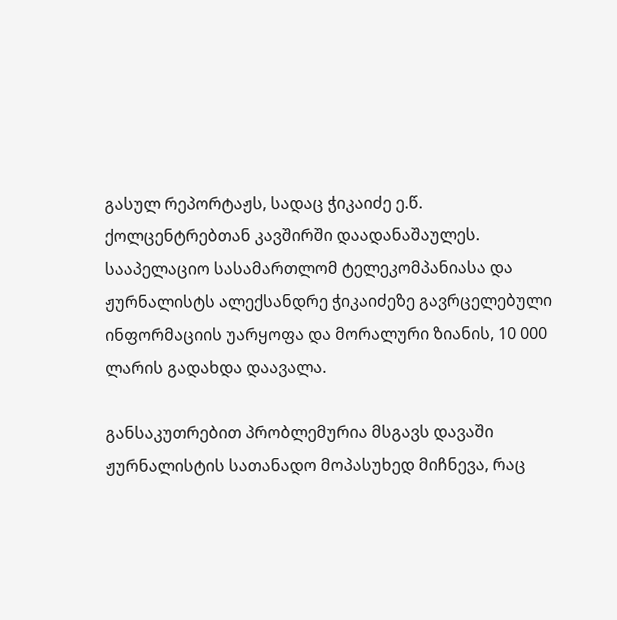გასულ რეპორტაჟს, სადაც ჭიკაიძე ე.წ. ქოლცენტრებთან კავშირში დაადანაშაულეს. სააპელაციო სასამართლომ ტელეკომპანიასა და ჟურნალისტს ალექსანდრე ჭიკაიძეზე გავრცელებული ინფორმაციის უარყოფა და მორალური ზიანის, 10 000 ლარის გადახდა დაავალა.

განსაკუთრებით პრობლემურია მსგავს დავაში ჟურნალისტის სათანადო მოპასუხედ მიჩნევა, რაც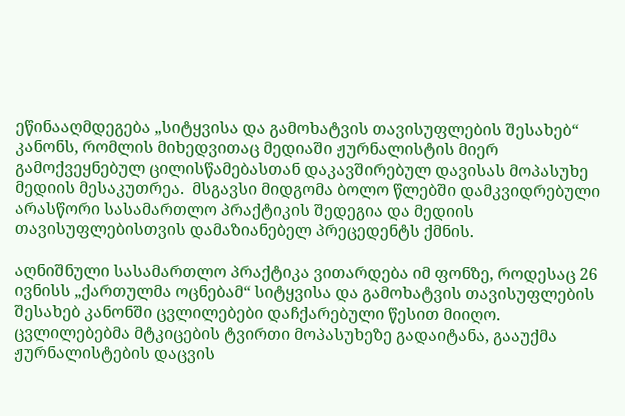ეწინააღმდეგება „სიტყვისა და გამოხატვის თავისუფლების შესახებ“ კანონს, რომლის მიხედვითაც მედიაში ჟურნალისტის მიერ გამოქვეყნებულ ცილისწამებასთან დაკავშირებულ დავისას მოპასუხე მედიის მესაკუთრეა.  მსგავსი მიდგომა ბოლო წლებში დამკვიდრებული არასწორი სასამართლო პრაქტიკის შედეგია და მედიის თავისუფლებისთვის დამაზიანებელ პრეცედენტს ქმნის.

აღნიშნული სასამართლო პრაქტიკა ვითარდება იმ ფონზე, როდესაც 26 ივნისს „ქართულმა ოცნებამ“ სიტყვისა და გამოხატვის თავისუფლების შესახებ კანონში ცვლილებები დაჩქარებული წესით მიიღო. ცვლილებებმა მტკიცების ტვირთი მოპასუხეზე გადაიტანა, გააუქმა ჟურნალისტების დაცვის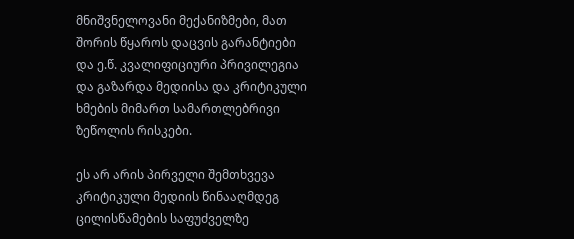მნიშვნელოვანი მექანიზმები, მათ შორის წყაროს დაცვის გარანტიები და ე.წ. კვალიფიციური პრივილეგია და გაზარდა მედიისა და კრიტიკული ხმების მიმართ სამართლებრივი ზეწოლის რისკები.

ეს არ არის პირველი შემთხვევა კრიტიკული მედიის წინააღმდეგ ცილისწამების საფუძველზე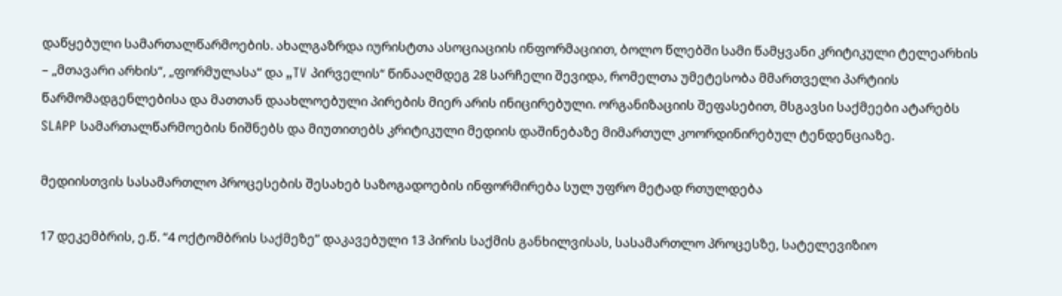დაწყებული სამართალწარმოების. ახალგაზრდა იურისტთა ასოციაციის ინფორმაციით, ბოლო წლებში სამი წამყვანი კრიტიკული ტელეარხის – „მთავარი არხის“, „ფორმულასა“ და „TV პირველის“ წინააღმდეგ 28 სარჩელი შევიდა, რომელთა უმეტესობა მმართველი პარტიის წარმომადგენლებისა და მათთან დაახლოებული პირების მიერ არის ინიცირებული. ორგანიზაციის შეფასებით, მსგავსი საქმეები ატარებს SLAPP სამართალწარმოების ნიშნებს და მიუთითებს კრიტიკული მედიის დაშინებაზე მიმართულ კოორდინირებულ ტენდენციაზე.

მედიისთვის სასამართლო პროცესების შესახებ საზოგადოების ინფორმირება სულ უფრო მეტად რთულდება

17 დეკემბრის, ე.წ. “4 ოქტომბრის საქმეზე” დაკავებული 13 პირის საქმის განხილვისას, სასამართლო პროცესზე, სატელევიზიო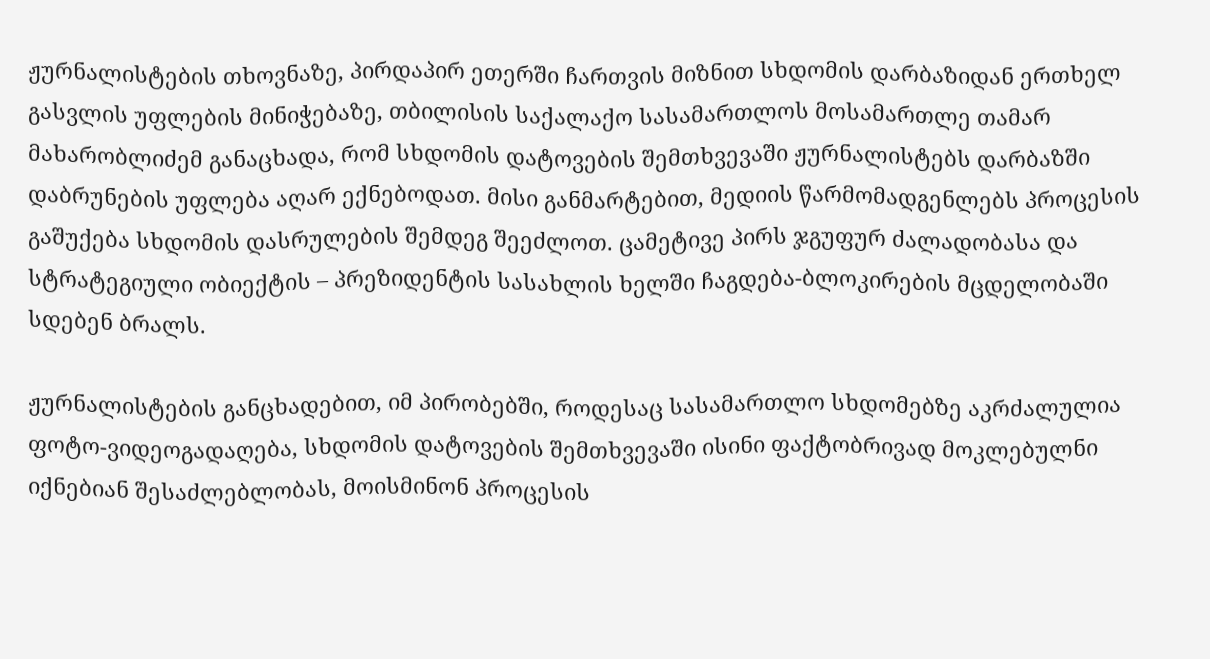ჟურნალისტების თხოვნაზე, პირდაპირ ეთერში ჩართვის მიზნით სხდომის დარბაზიდან ერთხელ გასვლის უფლების მინიჭებაზე, თბილისის საქალაქო სასამართლოს მოსამართლე თამარ მახარობლიძემ განაცხადა, რომ სხდომის დატოვების შემთხვევაში ჟურნალისტებს დარბაზში დაბრუნების უფლება აღარ ექნებოდათ. მისი განმარტებით, მედიის წარმომადგენლებს პროცესის გაშუქება სხდომის დასრულების შემდეგ შეეძლოთ. ცამეტივე პირს ჯგუფურ ძალადობასა და სტრატეგიული ობიექტის – პრეზიდენტის სასახლის ხელში ჩაგდება-ბლოკირების მცდელობაში სდებენ ბრალს.

ჟურნალისტების განცხადებით, იმ პირობებში, როდესაც სასამართლო სხდომებზე აკრძალულია ფოტო-ვიდეოგადაღება, სხდომის დატოვების შემთხვევაში ისინი ფაქტობრივად მოკლებულნი იქნებიან შესაძლებლობას, მოისმინონ პროცესის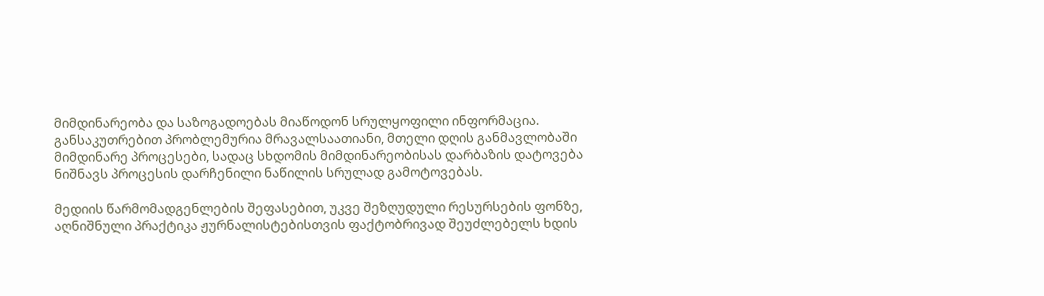მიმდინარეობა და საზოგადოებას მიაწოდონ სრულყოფილი ინფორმაცია. განსაკუთრებით პრობლემურია მრავალსაათიანი, მთელი დღის განმავლობაში მიმდინარე პროცესები, სადაც სხდომის მიმდინარეობისას დარბაზის დატოვება ნიშნავს პროცესის დარჩენილი ნაწილის სრულად გამოტოვებას.

მედიის წარმომადგენლების შეფასებით, უკვე შეზღუდული რესურსების ფონზე, აღნიშნული პრაქტიკა ჟურნალისტებისთვის ფაქტობრივად შეუძლებელს ხდის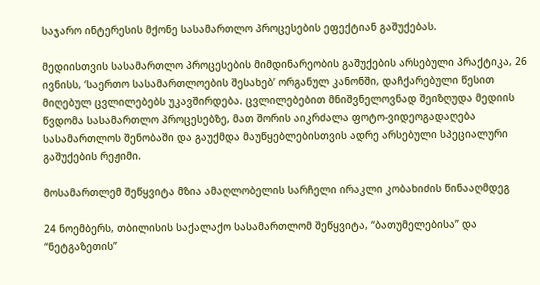საჯარო ინტერესის მქონე სასამართლო პროცესების ეფექტიან გაშუქებას.

მედიისთვის სასამართლო პროცესების მიმდინარეობის გაშუქების არსებული პრაქტიკა, 26 ივნისს, ‘საერთო სასამართლოების შესახებ’ ორგანულ კანონში, დაჩქარებული წესით მიღებულ ცვლილებებს უკავშირდება. ცვლილებებით მნიშვნელოვნად შეიზღუდა მედიის წვდომა სასამართლო პროცესებზე, მათ შორის აიკრძალა ფოტო-ვიდეოგადაღება სასამართლოს შენობაში და გაუქმდა მაუწყებლებისთვის ადრე არსებული სპეციალური გაშუქების რეჟიმი.

მოსამართლემ შეწყვიტა მზია ამაღლობელის სარჩელი ირაკლი კობახიძის წინააღმდეგ

24 ნოემბერს, თბილისის საქალაქო სასამართლომ შეწყვიტა, “ბათუმელებისა” და “ნეტგაზეთის”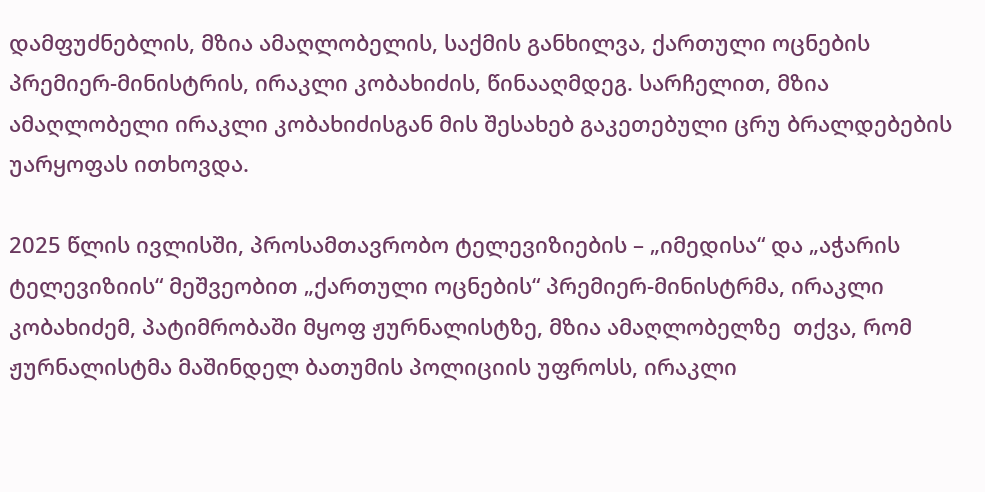დამფუძნებლის, მზია ამაღლობელის, საქმის განხილვა, ქართული ოცნების პრემიერ-მინისტრის, ირაკლი კობახიძის, წინააღმდეგ. სარჩელით, მზია ამაღლობელი ირაკლი კობახიძისგან მის შესახებ გაკეთებული ცრუ ბრალდებების უარყოფას ითხოვდა.

2025 წლის ივლისში, პროსამთავრობო ტელევიზიების – „იმედისა“ და „აჭარის ტელევიზიის“ მეშვეობით „ქართული ოცნების“ პრემიერ-მინისტრმა, ირაკლი კობახიძემ, პატიმრობაში მყოფ ჟურნალისტზე, მზია ამაღლობელზე  თქვა, რომ ჟურნალისტმა მაშინდელ ბათუმის პოლიციის უფროსს, ირაკლი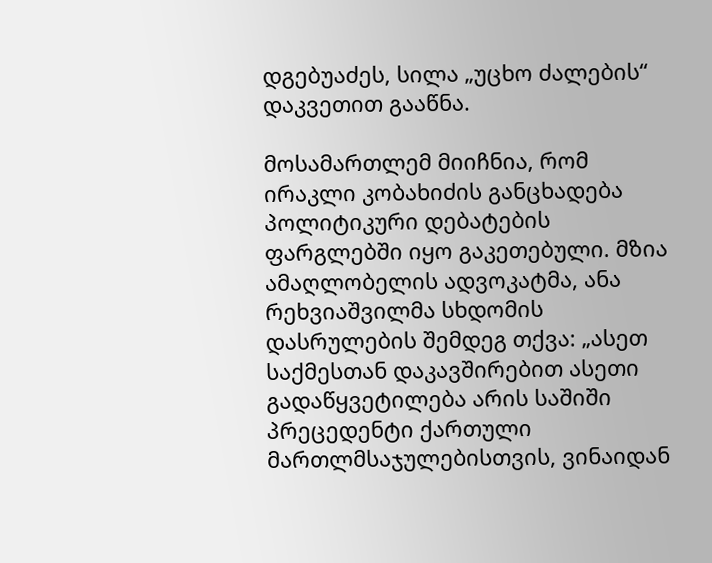დგებუაძეს, სილა „უცხო ძალების“ დაკვეთით გააწნა.

მოსამართლემ მიიჩნია, რომ ირაკლი კობახიძის განცხადება პოლიტიკური დებატების ფარგლებში იყო გაკეთებული. მზია ამაღლობელის ადვოკატმა, ანა რეხვიაშვილმა სხდომის დასრულების შემდეგ თქვა: „ასეთ საქმესთან დაკავშირებით ასეთი გადაწყვეტილება არის საშიში პრეცედენტი ქართული მართლმსაჯულებისთვის, ვინაიდან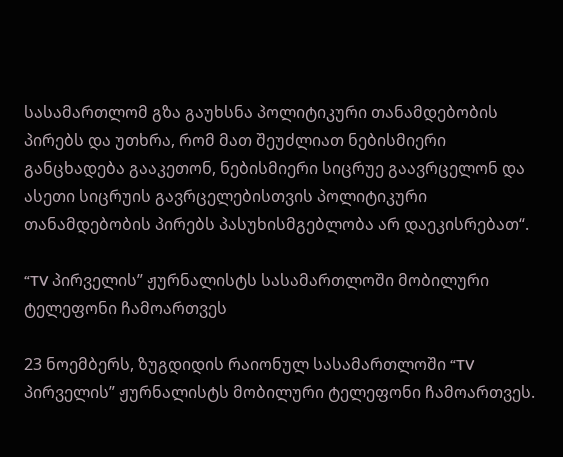სასამართლომ გზა გაუხსნა პოლიტიკური თანამდებობის პირებს და უთხრა, რომ მათ შეუძლიათ ნებისმიერი განცხადება გააკეთონ, ნებისმიერი სიცრუე გაავრცელონ და ასეთი სიცრუის გავრცელებისთვის პოლიტიკური თანამდებობის პირებს პასუხისმგებლობა არ დაეკისრებათ“.

“TV პირველის” ჟურნალისტს სასამართლოში მობილური ტელეფონი ჩამოართვეს

23 ნოემბერს, ზუგდიდის რაიონულ სასამართლოში “TV პირველის” ჟურნალისტს მობილური ტელეფონი ჩამოართვეს.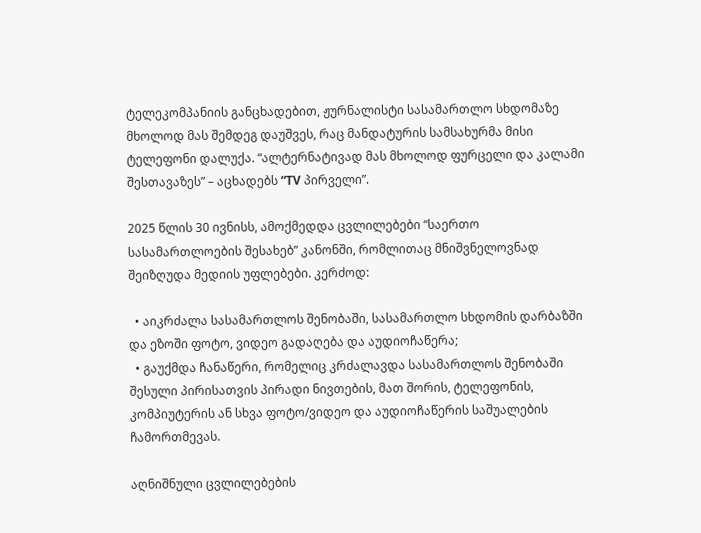ტელეკომპანიის განცხადებით, ჟურნალისტი სასამართლო სხდომაზე მხოლოდ მას შემდეგ დაუშვეს, რაც მანდატურის სამსახურმა მისი ტელეფონი დალუქა. “ალტერნატივად მას მხოლოდ ფურცელი და კალამი შესთავაზეს” – აცხადებს “TV პირველი”.

2025 წლის 30 ივნისს, ამოქმედდა ცვლილებები “საერთო სასამართლოების შესახებ” კანონში, რომლითაც მნიშვნელოვნად შეიზღუდა მედიის უფლებები. კერძოდ:

  • აიკრძალა სასამართლოს შენობაში, სასამართლო სხდომის დარბაზში და ეზოში ფოტო, ვიდეო გადაღება და აუდიოჩაწერა;
  • გაუქმდა ჩანაწერი, რომელიც კრძალავდა სასამართლოს შენობაში შესული პირისათვის პირადი ნივთების, მათ შორის, ტელეფონის, კომპიუტერის ან სხვა ფოტო/ვიდეო და აუდიოჩაწერის საშუალების ჩამორთმევას.

აღნიშნული ცვლილებების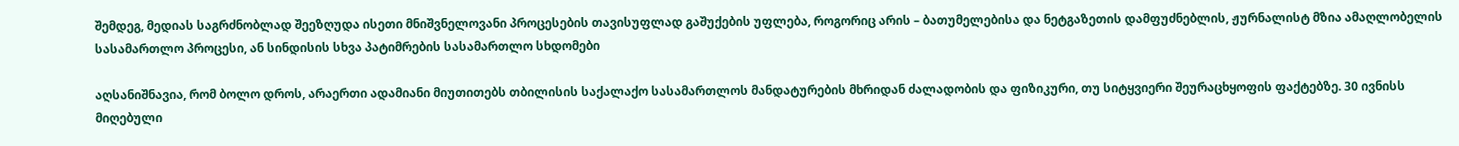შემდეგ, მედიას საგრძნობლად შეეზღუდა ისეთი მნიშვნელოვანი პროცესების თავისუფლად გაშუქების უფლება, როგორიც არის – ბათუმელებისა და ნეტგაზეთის დამფუძნებლის, ჟურნალისტ მზია ამაღლობელის სასამართლო პროცესი, ან სინდისის სხვა პატიმრების სასამართლო სხდომები

აღსანიშნავია, რომ ბოლო დროს, არაერთი ადამიანი მიუთითებს თბილისის საქალაქო სასამართლოს მანდატურების მხრიდან ძალადობის და ფიზიკური, თუ სიტყვიერი შეურაცხყოფის ფაქტებზე. 30 ივნისს მიღებული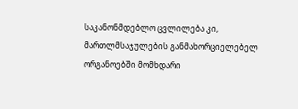საკანონმდებლო ცვლილება კი, მართლმსაჯულების განმახორციელებელ ორგანოებში მომხდარი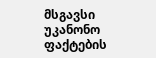მსგავსი უკანონო ფაქტების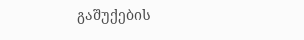გაშუქების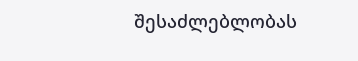შესაძლებლობას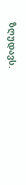ზღუდავს.